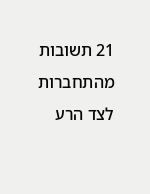21 תשובות
מהתחברות לצד הרע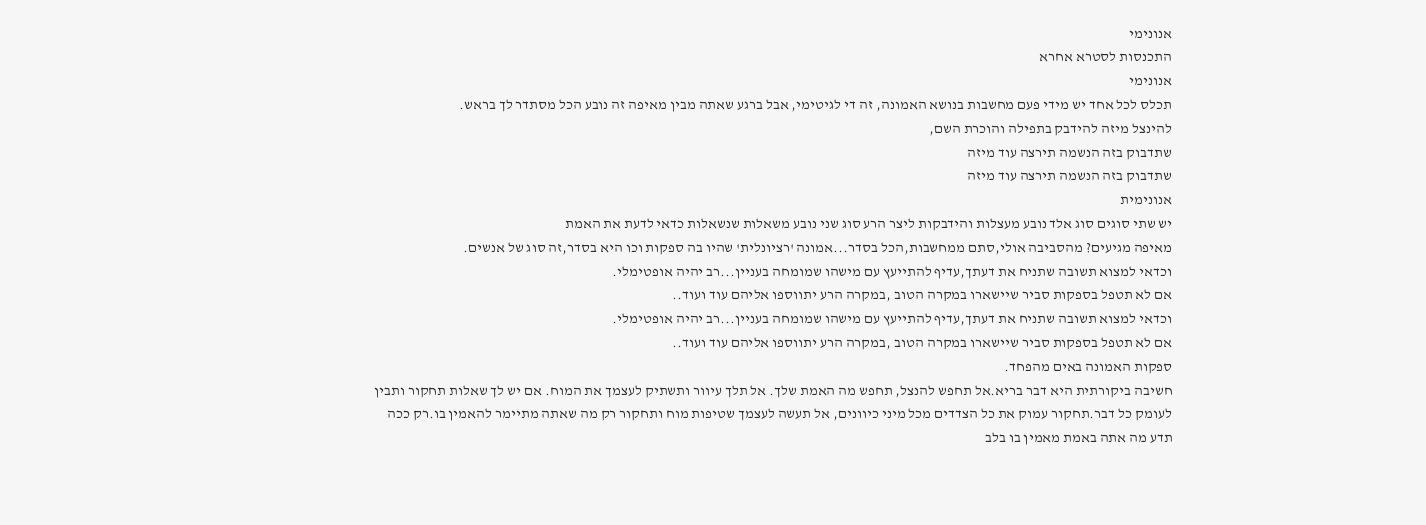אנונימי
התכנסות לסטרא אחרא
אנונימי
תכלס לכל אחד יש מידי פעם מחשבות בנושא האמונה, זה די לגיטימי, אבל ברגע שאתה מבין מאיפה זה נובע הכל מסתדר לך בראש.
להינצל מיזה להידבק בתפילה והוכרת השם,
שתדבוק בזה הנשמה תירצה עוד מיזה
שתדבוק בזה הנשמה תירצה עוד מיזה
אנונימית
יש שתי סוגים סוג אלד נובע מעצלות והידבקות ליצר הרע סוג שני נובע משאלות שנשאלות כדאי לדעת את האמת
מאיפה מגיעים? מהסביבה אולי,סתם ממחשבות,הכל בסדר...אמונה 'רציונלית' שהיו בה ספקות וכו היא בסדר,זה סוג של אנשים.
וכדאי למצוא תשובה שתניח את דעתך,עדיף להתייעץ עם מישהו שמומחה בעניין...רב יהיה אופטימלי.
אם לא תטפל בספקות סביר שיישארו במקרה הטוב ,במקרה הרע יתווספו אליהם עוד ועוד..
וכדאי למצוא תשובה שתניח את דעתך,עדיף להתייעץ עם מישהו שמומחה בעניין...רב יהיה אופטימלי.
אם לא תטפל בספקות סביר שיישארו במקרה הטוב ,במקרה הרע יתווספו אליהם עוד ועוד..
ספקות האמונה באים מהפחד.
חשיבה ביקורתית היא דבר בריא.אל תחפש להנצל, תחפש מה האמת שלך. אל תלך עיוור ותשתיק לעצמך את המוח. אם יש לך שאלות תחקור ותבין לעומק כל דבר.תחקור עמוק את כל הצדדים מכל מיני כיוונים, אל תעשה לעצמך שטיפות מוח ותחקור רק מה שאתה מתיימר להאמין בו.רק ככה תדע מה אתה באמת מאמין בו בלב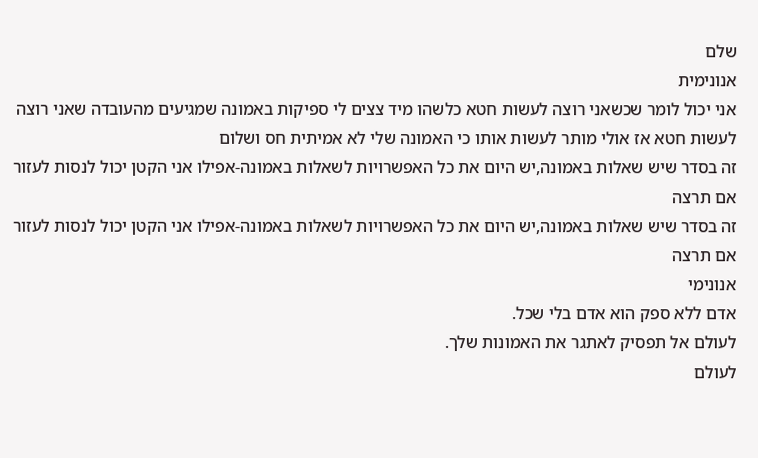שלם
אנונימית
אני יכול לומר שכשאני רוצה לעשות חטא כלשהו מיד צצים לי ספיקות באמונה שמגיעים מהעובדה שאני רוצה לעשות חטא אז אולי מותר לעשות אותו כי האמונה שלי לא אמיתית חס ושלום
זה בסדר שיש שאלות באמונה,יש היום את כל האפשרויות לשאלות באמונה-אפילו אני הקטן יכול לנסות לעזור אם תרצה
זה בסדר שיש שאלות באמונה,יש היום את כל האפשרויות לשאלות באמונה-אפילו אני הקטן יכול לנסות לעזור אם תרצה
אנונימי
אדם ללא ספק הוא אדם בלי שכל.
לעולם אל תפסיק לאתגר את האמונות שלך.
לעולם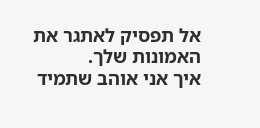אל תפסיק לאתגר את האמונות שלך.
איך אני אוהב שתמיד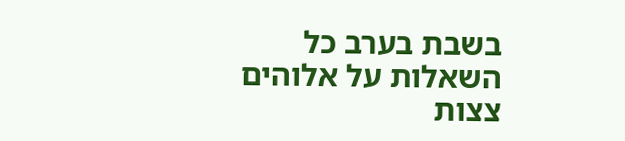בשבת בערב כל השאלות על אלוהים צצות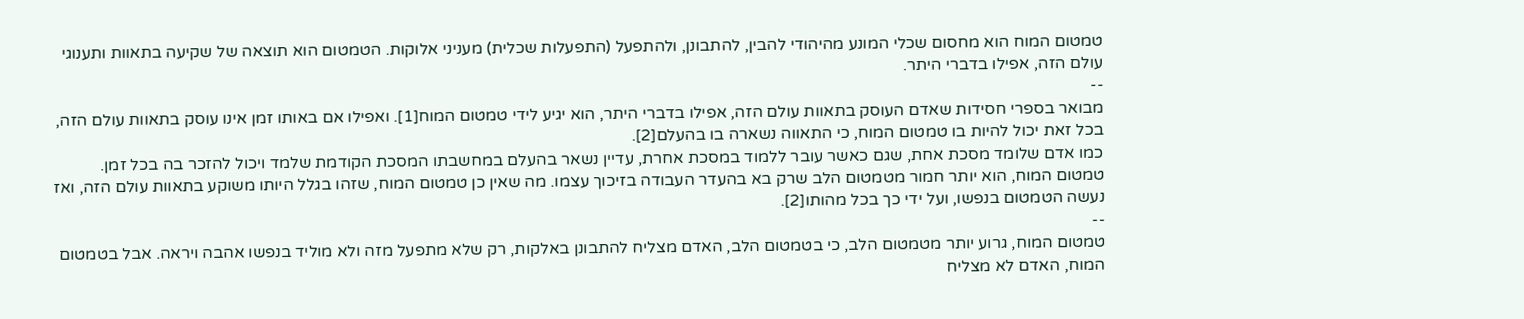טמטום המוח הוא מחסום שכלי המונע מהיהודי להבין, להתבונן, ולהתפעל (התפעלות שכלית) מעניני אלוקות. הטמטום הוא תוצאה של שקיעה בתאוות ותענוגי עולם הזה, אפילו בדברי היתר.
--
מבואר בספרי חסידות שאדם העוסק בתאוות עולם הזה, אפילו בדברי היתר, הוא יגיע לידי טמטום המוח[1]. ואפילו אם באותו זמן אינו עוסק בתאוות עולם הזה, בכל זאת יכול להיות בו טמטום המוח, כי התאווה נשארה בו בהעלם[2].
כמו אדם שלומד מסכת אחת, שגם כאשר עובר ללמוד במסכת אחרת, עדיין נשאר בהעלם במחשבתו המסכת הקודמת שלמד ויכול להזכר בה בכל זמן.
טמטום המוח, הוא יותר חמור מטמטום הלב שרק בא בהעדר העבודה בזיכוך עצמו. מה שאין כן טמטום המוח, שזהו בגלל היותו משוקע בתאוות עולם הזה, ואז נעשה הטמטום בנפשו, ועל ידי כך בכל מהותו[2].
--
טמטום המוח, גרוע יותר מטמטום הלב, כי בטמטום הלב, האדם מצליח להתבונן באלקות, רק שלא מתפעל מזה ולא מוליד בנפשו אהבה ויראה. אבל בטמטום המוח, האדם לא מצליח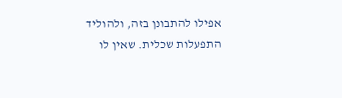אפילו להתבונן בזה, ולהוליד התפעלות שכלית. שאין לו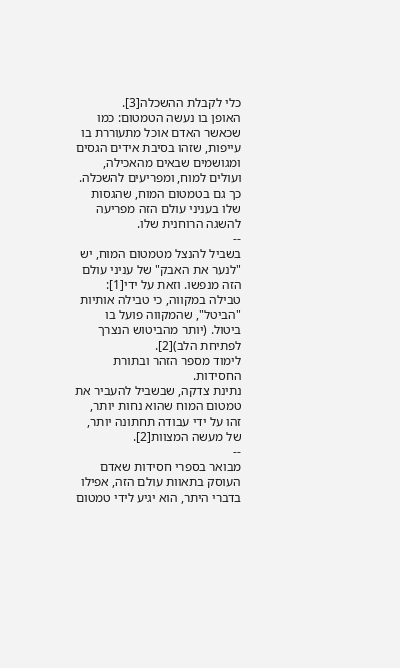כלי לקבלת ההשכלה[3].
האופן בו נעשה הטמטום: כמו שכאשר האדם אוכל מתעוררת בו עייפות, שזהו בסיבת אידים הגסים ומגושמים שבאים מהאכילה, ועולים למוח, ומפריעים להשכלה. כך גם בטמטום המוח, שהגסות שלו בעניני עולם הזה מפריעה להשגה הרוחנית שלו.
--
בשביל להנצל מטמטום המוח, יש "לנער את האבק" של עניני עולם הזה מנפשו. וזאת על ידי[1]:
טבילה במקווה, כי טבילה אותיות "הביטל", שהמקווה פועל בו ביטול. (יותר מהביטוש הנצרך לפתיחת הלב)[2].
לימוד מספר הזהר ובתורת החסידות.
נתינת צדקה, שבשביל להעביר את טמטום המוח שהוא נחות יותר, זהו על ידי עבודה תחתונה יותר, של מעשה המצוות[2].
--
מבואר בספרי חסידות שאדם העוסק בתאוות עולם הזה, אפילו בדברי היתר, הוא יגיע לידי טמטום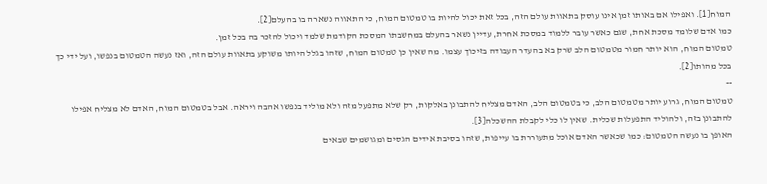המוח[1]. ואפילו אם באותו זמן אינו עוסק בתאוות עולם הזה, בכל זאת יכול להיות בו טמטום המוח, כי התאווה נשארה בו בהעלם[2].
כמו אדם שלומד מסכת אחת, שגם כאשר עובר ללמוד במסכת אחרת, עדיין נשאר בהעלם במחשבתו המסכת הקודמת שלמד ויכול להזכר בה בכל זמן.
טמטום המוח, הוא יותר חמור מטמטום הלב שרק בא בהעדר העבודה בזיכוך עצמו. מה שאין כן טמטום המוח, שזהו בגלל היותו משוקע בתאוות עולם הזה, ואז נעשה הטמטום בנפשו, ועל ידי כך בכל מהותו[2].
--
טמטום המוח, גרוע יותר מטמטום הלב, כי בטמטום הלב, האדם מצליח להתבונן באלקות, רק שלא מתפעל מזה ולא מוליד בנפשו אהבה ויראה. אבל בטמטום המוח, האדם לא מצליח אפילו להתבונן בזה, ולהוליד התפעלות שכלית. שאין לו כלי לקבלת ההשכלה[3].
האופן בו נעשה הטמטום: כמו שכאשר האדם אוכל מתעוררת בו עייפות, שזהו בסיבת אידים הגסים ומגושמים שבאים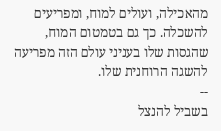מהאכילה, ועולים למוח, ומפריעים להשכלה. כך גם בטמטום המוח, שהגסות שלו בעניני עולם הזה מפריעה להשגה הרוחנית שלו.
--
בשביל להנצל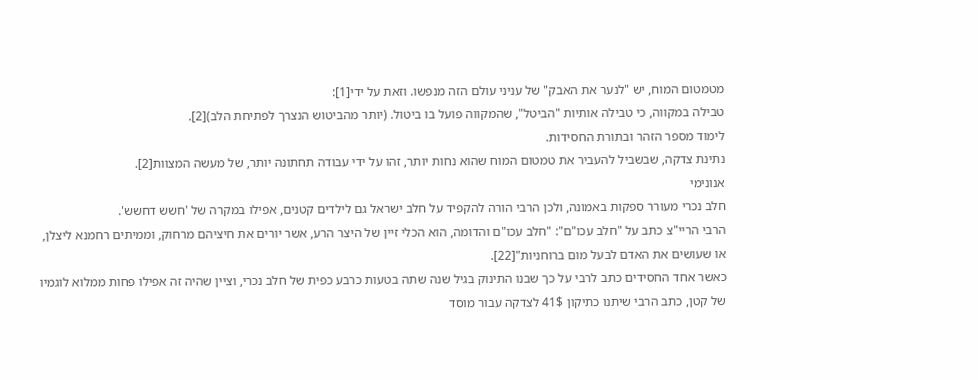מטמטום המוח, יש "לנער את האבק" של עניני עולם הזה מנפשו. וזאת על ידי[1]:
טבילה במקווה, כי טבילה אותיות "הביטל", שהמקווה פועל בו ביטול. (יותר מהביטוש הנצרך לפתיחת הלב)[2].
לימוד מספר הזהר ובתורת החסידות.
נתינת צדקה, שבשביל להעביר את טמטום המוח שהוא נחות יותר, זהו על ידי עבודה תחתונה יותר, של מעשה המצוות[2].
אנונימי
חלב נכרי מעורר ספקות באמונה, ולכן הרבי הורה להקפיד על חלב ישראל גם לילדים קטנים, אפילו במקרה של 'חשש דחשש'.
הרבי הריי"צ כתב על "חלב עכו"ם": "חלב עכו"ם והדומה, הוא הכלי זיין של היצר הרע, אשר יורים את חיציהם מרחוק, וממיתים רחמנא ליצלן, או שעושים את האדם לבעל מום ברוחניות"[22].
כאשר אחד החסידים כתב לרבי על כך שבנו התינוק בגיל שנה שתה בטעות כרבע כפית של חלב נכרי, וציין שהיה זה אפילו פחות ממלוא לוגמיו של קטן, כתב הרבי שיתנו כתיקון 41$ לצדקה עבור מוסד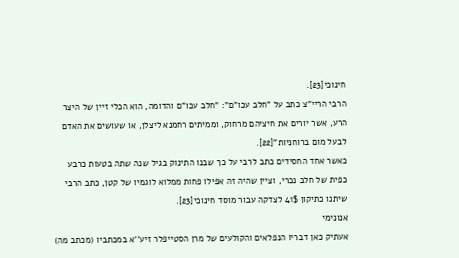חינוכי[23].
הרבי הריי"צ כתב על "חלב עכו"ם": "חלב עכו"ם והדומה, הוא הכלי זיין של היצר הרע, אשר יורים את חיציהם מרחוק, וממיתים רחמנא ליצלן, או שעושים את האדם לבעל מום ברוחניות"[22].
כאשר אחד החסידים כתב לרבי על כך שבנו התינוק בגיל שנה שתה בטעות כרבע כפית של חלב נכרי, וציין שהיה זה אפילו פחות ממלוא לוגמיו של קטן, כתב הרבי שיתנו כתיקון 41$ לצדקה עבור מוסד חינוכי[23].
אנונימי
אעתיק כאן דבריו הנפלאים והקולעים של מרן הסטייפלר זיע''א במכתביו (מכתב מה)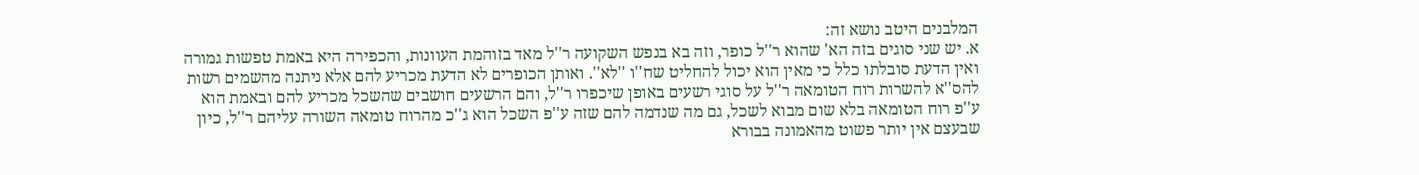המלבנים היטב נושא זה:
א. יש שני סוגים בזה הא' שהוא ר''ל כופר, וזה בא בנפש השקועה ר''ל מאד בזוהמת העוונות, והכפירה היא באמת טפשות גמורה ואין הדעת סובלתו כלל כי מאין הוא יכול להחליט שח''ו ''לא''. ואותן הכופרים לא הדעת מכריע להם אלא ניתנה מהשמים רשות להס''א להשרות רוח הטומאה ר''ל על סוגי רשעים באופן שיכפרו ר''ל, והם הרשעים חושבים שהשכל מכריע להם ובאמת הוא ע''פ רוח הטומאה בלא שום מבוא לשכל, גם מה שנדמה להם שזה ע''פ השכל הוא ג''כ מהרוח טומאה השורה עליהם ר''ל, כיון שבעצם אין יותר פשוט מהאמונה בבורא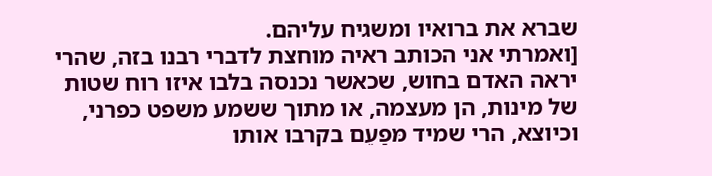שברא את ברואיו ומשגיח עליהם.
[ואמרתי אני הכותב ראיה מוחצת לדברי רבנו בזה, שהרי יראה האדם בחוש, שכאשר נכנסה בלבו איזו רוח שטות של מינות, הן מעצמה, או מתוך ששמע משפט כפרני, וכיוצא, הרי שמיד מּפַעֵם בקרבו אותו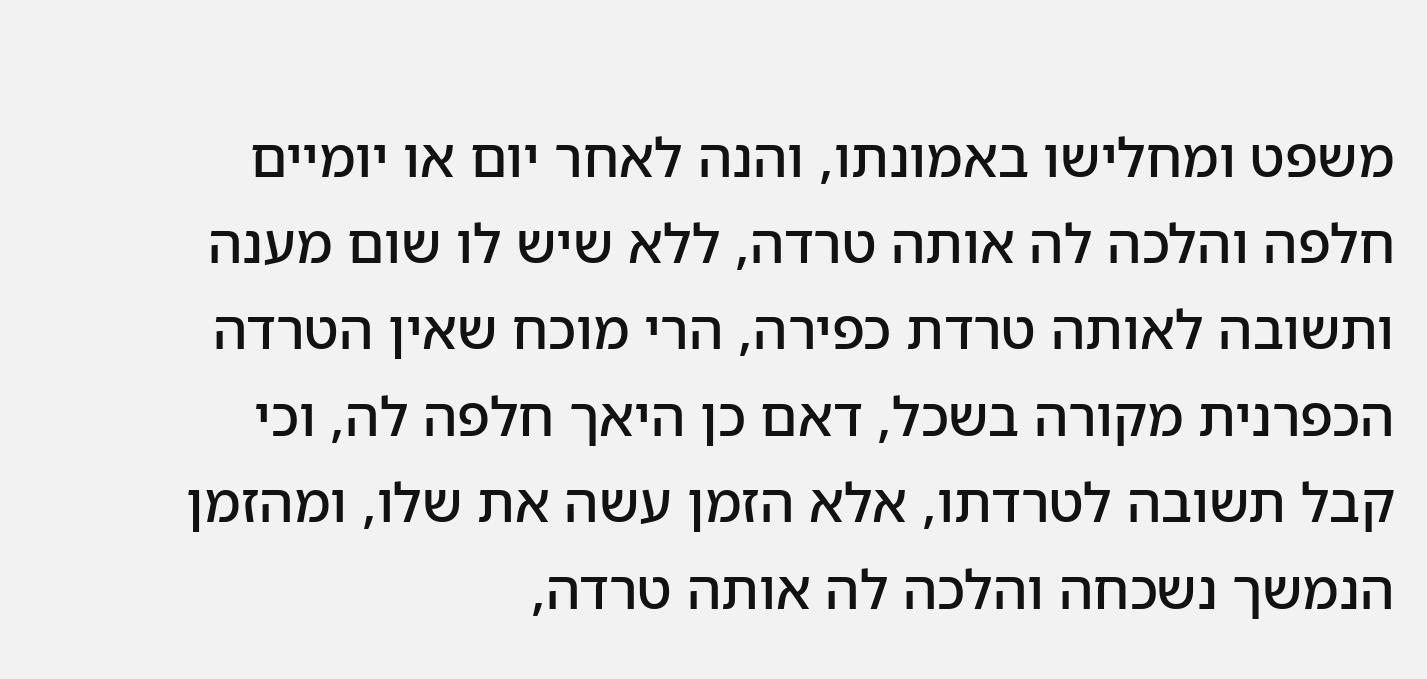משפט ומחלישו באמונתו, והנה לאחר יום או יומיים חלפה והלכה לה אותה טרדה, ללא שיש לו שום מענה ותשובה לאותה טרדת כפירה, הרי מוכח שאין הטרדה הכפרנית מקורה בשכל, דאם כן היאך חלפה לה, וכי קבל תשובה לטרדתו, אלא הזמן עשה את שלו, ומהזמן הנמשך נשכחה והלכה לה אותה טרדה,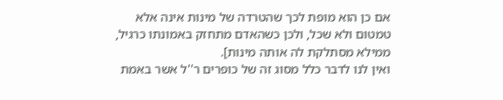אם כן הוא מופת לכך שהטרדה של מינות אינה אלא טמטום ולא שכל, ולכן כשהאדם מתחזק באמונתו כרגיל, ממילא מסתלקת לה אותה מינות].
ואין לנו לדבר כלל מסוג זה של כופרים ר''ל אשר באמת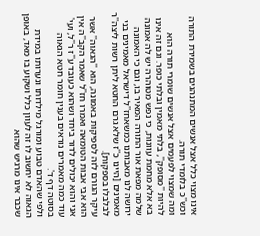אינו מצוי כלל אצל אנשים המתנהגים בשמירת התורה וכש''כ בלומדי תורה.
ומה שמצוי לפעמים אצל אנשים שומרי תורה הוא להיות ''מסופק'', בלתי מאמין ובלתי כופר. וגם זה אינו בא אלא מחמת עוונות, כי נפש מטוהרה יש לה אמונה שלמה מפאת אור התורה המאיר בו, וגם כי האמונה ירושה לנו מאבותנו כמשאחז''ל דישראל מאמינים בני מאמינים [היינו כ''ז שלא גרם החטא ליתן רשות ליצה''ר לבלבלו בספקות].
עיקר הגורם לזה לספיקות באמונה, הוא ''הגאוה'' אשר הוא אבי אבות הטומאה ואמרו חז''ל שאמר הקב''ה אין אני והוא יכולים לדור ביחד ושהוא כעובד ע''ז ר''ל, ועי' עוד כמה מאמרים נוראים בענין חומר חטא הגאוה בסוטה דף ד'.
ולפי שהאדם טבוע ומורגל מילדותו ונערותו במידת הגאוה לא יחשוב לו זה לעוון כלל ושקוע בו מאד, באופן שכבר אינו מרגיש שהוא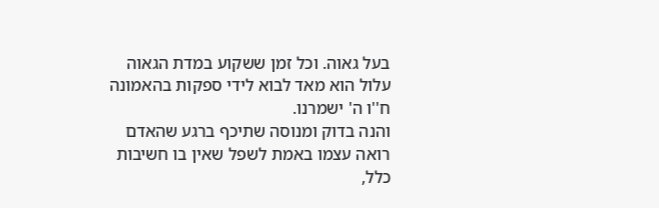בעל גאוה. וכל זמן ששקוע במדת הגאוה עלול הוא מאד לבוא לידי ספקות בהאמונה ח''ו ה' ישמרנו.
והנה בדוק ומנוסה שתיכף ברגע שהאדם רואה עצמו באמת לשפל שאין בו חשיבות כלל,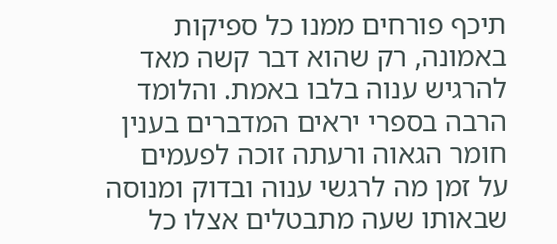תיכף פורחים ממנו כל ספיקות באמונה, רק שהוא דבר קשה מאד להרגיש ענוה בלבו באמת. והלומד הרבה בספרי יראים המדברים בענין חומר הגאוה ורעתה זוכה לפעמים על זמן מה לרגשי ענוה ובדוק ומנוסה שבאותו שעה מתבטלים אצלו כל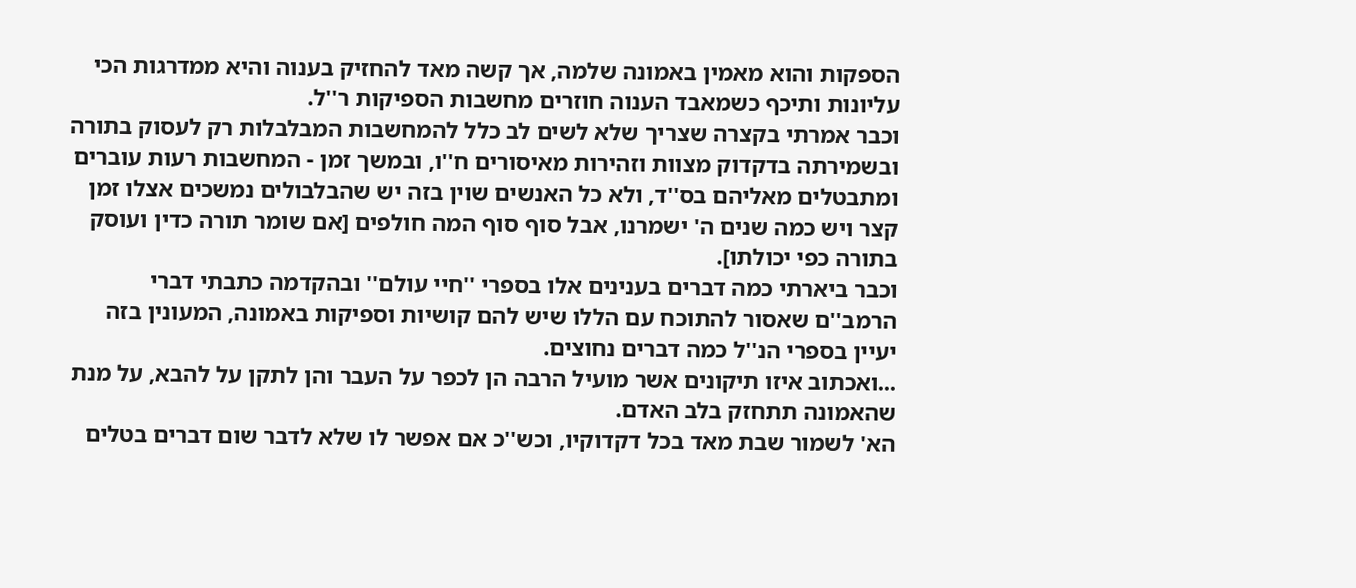הספקות והוא מאמין באמונה שלמה, אך קשה מאד להחזיק בענוה והיא ממדרגות הכי עליונות ותיכף כשמאבד הענוה חוזרים מחשבות הספיקות ר''ל.
וכבר אמרתי בקצרה שצריך שלא לשים לב כלל להמחשבות המבלבלות רק לעסוק בתורה ובשמירתה בדקדוק מצוות וזהירות מאיסורים ח''ו, ובמשך זמן - המחשבות רעות עוברים ומתבטלים מאליהם בס''ד, ולא כל האנשים שוין בזה יש שהבלבולים נמשכים אצלו זמן קצר ויש כמה שנים ה' ישמרנו, אבל סוף סוף המה חולפים [אם שומר תורה כדין ועוסק בתורה כפי יכולתו].
וכבר ביארתי כמה דברים בענינים אלו בספרי ''חיי עולם'' ובהקדמה כתבתי דברי הרמב''ם שאסור להתוכח עם הללו שיש להם קושיות וספיקות באמונה, המעונין בזה יעיין בספרי הנ''ל כמה דברים נחוצים.
...ואכתוב איזו תיקונים אשר מועיל הרבה הן לכפר על העבר והן לתקן על להבא, על מנת שהאמונה תתחזק בלב האדם.
הא' לשמור שבת מאד בכל דקדוקיו, וכש''כ אם אפשר לו שלא לדבר שום דברים בטלים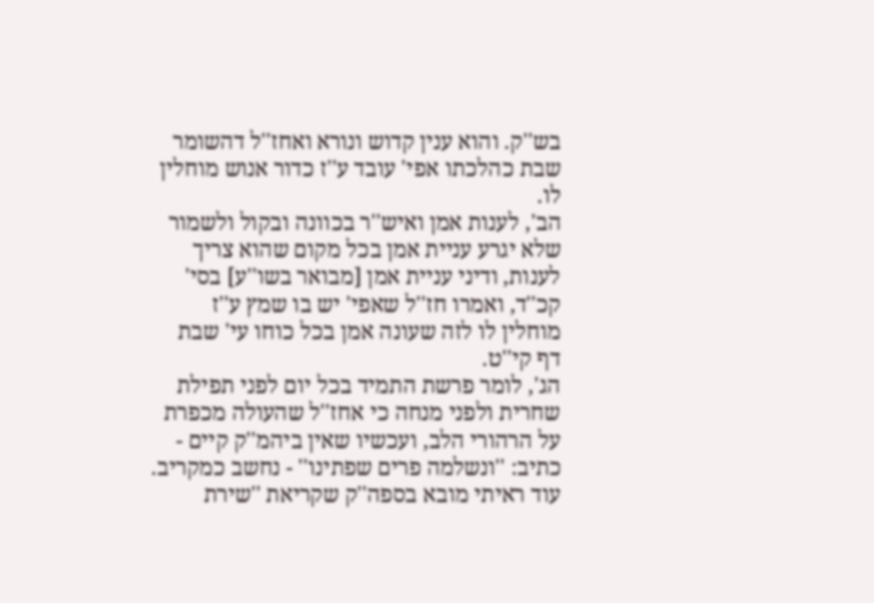בש''ק. והוא ענין קדוש ונורא ואחז''ל דהשומר שבת כהלכתו אפי' עובד ע''ז כדור אנוש מוחלין לו.
הב', לענות אמן ואיש''ר בכוונה ובקול ולשמור שלא יגרע עניית אמן בכל מקום שהוא צריך לענות, ודיני עניית אמן [מבואר בשו''ע] בסי' קכ''ד, ואמרו חז''ל שאפי' יש בו שמץ ע''ז מוחלין לו לזה שעונה אמן בכל כוחו עי' שבת דף קי''ט.
הג', לומר פרשת התמיד בכל יום לפני תפילת שחרית ולפני מנחה כי אחז''ל שהעולה מכפרת על הרהורי הלב, ועכשיו שאין ביהמ''ק קיים - כתיב: ''ונשלמה פרים שפתינו'' - נחשב כמקריב.
עוד ראיתי מובא בספה''ק שקריאת ''שירת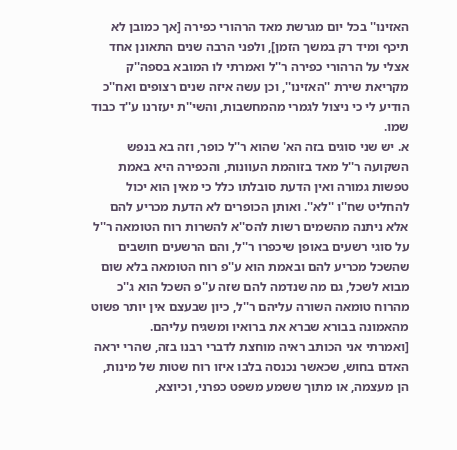האזינו'' בכל יום מגרשת מאד הרהורי כפירה [אך כמובן לא תיכף ומיד רק במשך הזמן], ולפני הרבה שנים התאונן אחד אצלי על הרהורי כפירה ר''ל ואמרתי לו המובא בספה''ק מקריאת שירת ''האזינו'', וכן עשה איזה שנים רצופים ואח''כ הודיע לי כי ניצול לגמרי מהמחשבות, והשי''ת יעזרנו ע''ד כבוד שמו.
א. יש שני סוגים בזה הא' שהוא ר''ל כופר, וזה בא בנפש השקועה ר''ל מאד בזוהמת העוונות, והכפירה היא באמת טפשות גמורה ואין הדעת סובלתו כלל כי מאין הוא יכול להחליט שח''ו ''לא''. ואותן הכופרים לא הדעת מכריע להם אלא ניתנה מהשמים רשות להס''א להשרות רוח הטומאה ר''ל על סוגי רשעים באופן שיכפרו ר''ל, והם הרשעים חושבים שהשכל מכריע להם ובאמת הוא ע''פ רוח הטומאה בלא שום מבוא לשכל, גם מה שנדמה להם שזה ע''פ השכל הוא ג''כ מהרוח טומאה השורה עליהם ר''ל, כיון שבעצם אין יותר פשוט מהאמונה בבורא שברא את ברואיו ומשגיח עליהם.
[ואמרתי אני הכותב ראיה מוחצת לדברי רבנו בזה, שהרי יראה האדם בחוש, שכאשר נכנסה בלבו איזו רוח שטות של מינות, הן מעצמה, או מתוך ששמע משפט כפרני, וכיוצא,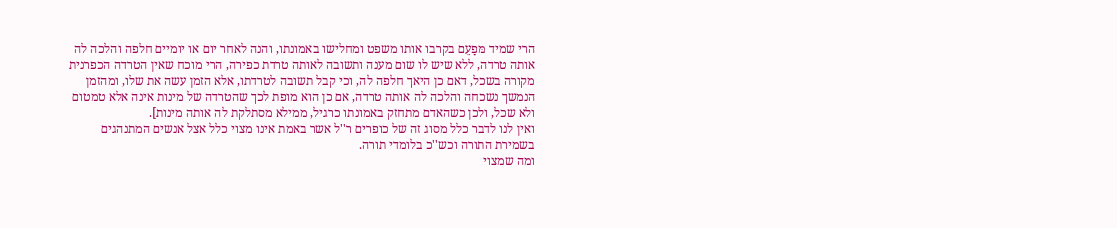הרי שמיד מּפַעֵם בקרבו אותו משפט ומחלישו באמונתו, והנה לאחר יום או יומיים חלפה והלכה לה אותה טרדה, ללא שיש לו שום מענה ותשובה לאותה טרדת כפירה, הרי מוכח שאין הטרדה הכפרנית מקורה בשכל, דאם כן היאך חלפה לה, וכי קבל תשובה לטרדתו, אלא הזמן עשה את שלו, ומהזמן הנמשך נשכחה והלכה לה אותה טרדה, אם כן הוא מופת לכך שהטרדה של מינות אינה אלא טמטום ולא שכל, ולכן כשהאדם מתחזק באמונתו כרגיל, ממילא מסתלקת לה אותה מינות].
ואין לנו לדבר כלל מסוג זה של כופרים ר''ל אשר באמת אינו מצוי כלל אצל אנשים המתנהגים בשמירת התורה וכש''כ בלומדי תורה.
ומה שמצוי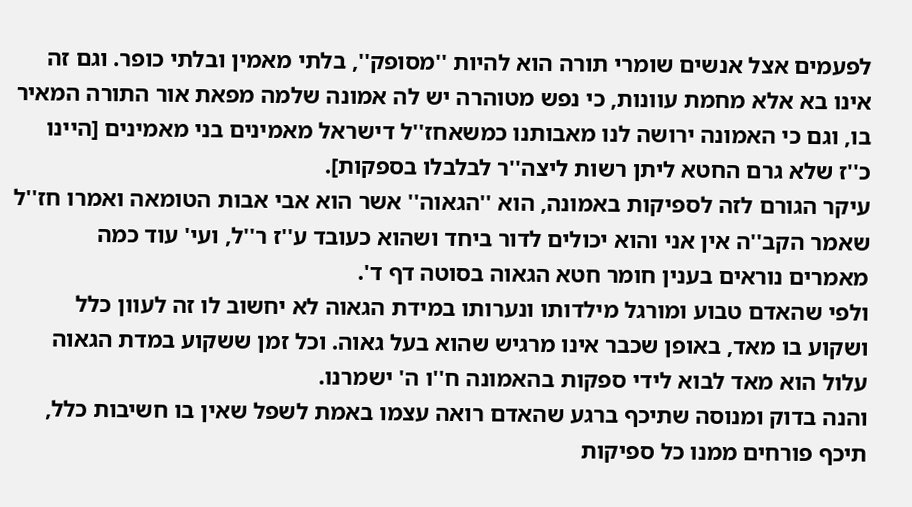לפעמים אצל אנשים שומרי תורה הוא להיות ''מסופק'', בלתי מאמין ובלתי כופר. וגם זה אינו בא אלא מחמת עוונות, כי נפש מטוהרה יש לה אמונה שלמה מפאת אור התורה המאיר בו, וגם כי האמונה ירושה לנו מאבותנו כמשאחז''ל דישראל מאמינים בני מאמינים [היינו כ''ז שלא גרם החטא ליתן רשות ליצה''ר לבלבלו בספקות].
עיקר הגורם לזה לספיקות באמונה, הוא ''הגאוה'' אשר הוא אבי אבות הטומאה ואמרו חז''ל שאמר הקב''ה אין אני והוא יכולים לדור ביחד ושהוא כעובד ע''ז ר''ל, ועי' עוד כמה מאמרים נוראים בענין חומר חטא הגאוה בסוטה דף ד'.
ולפי שהאדם טבוע ומורגל מילדותו ונערותו במידת הגאוה לא יחשוב לו זה לעוון כלל ושקוע בו מאד, באופן שכבר אינו מרגיש שהוא בעל גאוה. וכל זמן ששקוע במדת הגאוה עלול הוא מאד לבוא לידי ספקות בהאמונה ח''ו ה' ישמרנו.
והנה בדוק ומנוסה שתיכף ברגע שהאדם רואה עצמו באמת לשפל שאין בו חשיבות כלל, תיכף פורחים ממנו כל ספיקות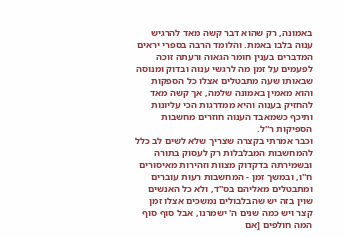באמונה, רק שהוא דבר קשה מאד להרגיש ענוה בלבו באמת. והלומד הרבה בספרי יראים המדברים בענין חומר הגאוה ורעתה זוכה לפעמים על זמן מה לרגשי ענוה ובדוק ומנוסה שבאותו שעה מתבטלים אצלו כל הספקות והוא מאמין באמונה שלמה, אך קשה מאד להחזיק בענוה והיא ממדרגות הכי עליונות ותיכף כשמאבד הענוה חוזרים מחשבות הספיקות ר''ל.
וכבר אמרתי בקצרה שצריך שלא לשים לב כלל להמחשבות המבלבלות רק לעסוק בתורה ובשמירתה בדקדוק מצוות וזהירות מאיסורים ח''ו, ובמשך זמן - המחשבות רעות עוברים ומתבטלים מאליהם בס''ד, ולא כל האנשים שוין בזה יש שהבלבולים נמשכים אצלו זמן קצר ויש כמה שנים ה' ישמרנו, אבל סוף סוף המה חולפים [אם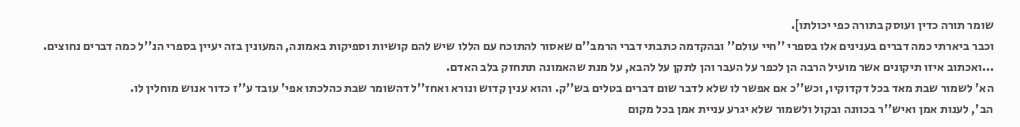שומר תורה כדין ועוסק בתורה כפי יכולתו].
וכבר ביארתי כמה דברים בענינים אלו בספרי ''חיי עולם'' ובהקדמה כתבתי דברי הרמב''ם שאסור להתוכח עם הללו שיש להם קושיות וספיקות באמונה, המעונין בזה יעיין בספרי הנ''ל כמה דברים נחוצים.
...ואכתוב איזו תיקונים אשר מועיל הרבה הן לכפר על העבר והן לתקן על להבא, על מנת שהאמונה תתחזק בלב האדם.
הא' לשמור שבת מאד בכל דקדוקיו, וכש''כ אם אפשר לו שלא לדבר שום דברים בטלים בש''ק. והוא ענין קדוש ונורא ואחז''ל דהשומר שבת כהלכתו אפי' עובד ע''ז כדור אנוש מוחלין לו.
הב', לענות אמן ואיש''ר בכוונה ובקול ולשמור שלא יגרע עניית אמן בכל מקום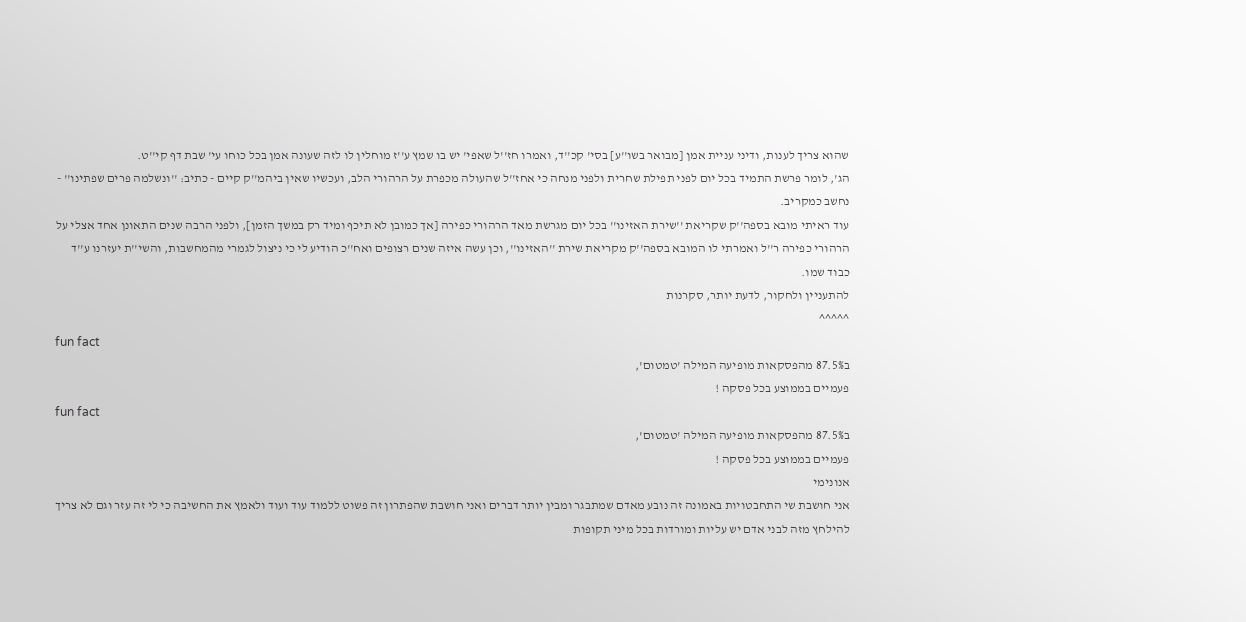שהוא צריך לענות, ודיני עניית אמן [מבואר בשו''ע] בסי' קכ''ד, ואמרו חז''ל שאפי' יש בו שמץ ע''ז מוחלין לו לזה שעונה אמן בכל כוחו עי' שבת דף קי''ט.
הג', לומר פרשת התמיד בכל יום לפני תפילת שחרית ולפני מנחה כי אחז''ל שהעולה מכפרת על הרהורי הלב, ועכשיו שאין ביהמ''ק קיים - כתיב: ''ונשלמה פרים שפתינו'' - נחשב כמקריב.
עוד ראיתי מובא בספה''ק שקריאת ''שירת האזינו'' בכל יום מגרשת מאד הרהורי כפירה [אך כמובן לא תיכף ומיד רק במשך הזמן], ולפני הרבה שנים התאונן אחד אצלי על הרהורי כפירה ר''ל ואמרתי לו המובא בספה''ק מקריאת שירת ''האזינו'', וכן עשה איזה שנים רצופים ואח''כ הודיע לי כי ניצול לגמרי מהמחשבות, והשי''ת יעזרנו ע''ד כבוד שמו.
להתעניין ולחקור, לדעת יותר, סקרנות
^^^^^
fun fact
ב87.5% מהפסקאות מופיעה המילה 'טמטום',
פעמיים בממוצע בכל פסקה !
fun fact
ב87.5% מהפסקאות מופיעה המילה 'טמטום',
פעמיים בממוצע בכל פסקה !
אנונימי
אני חושבת שי התחבטויות באמונה זה נובע מאדם שמתבגר ומבין יותר דברים ואני חושבת שהפתרון זה פשוט ללמוד עוד ועוד ולאמץ את החשיבה כי לי זה עזר וגם לא צריך להילחץ מזה לבני אדם יש עליות ומורדות בכל מיני תקופות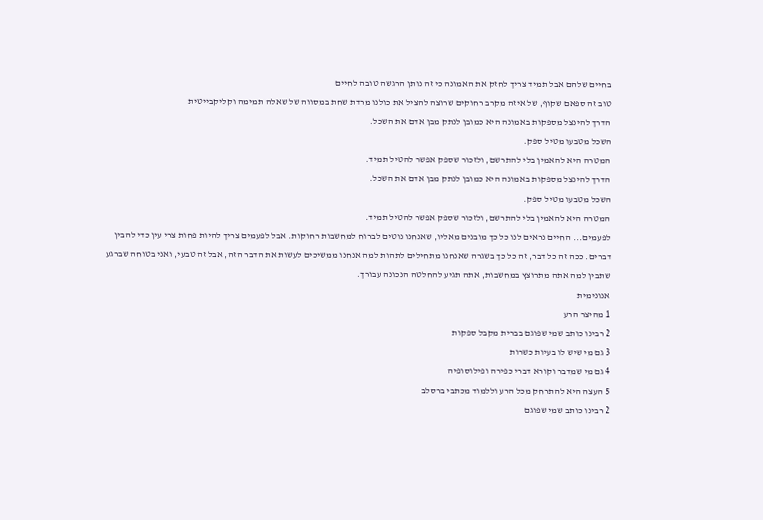בחיים שלהם אבל תמיד צריך לחזק את האמונה כי זה נותן הרגשה טובה לחיים
טוב זה ספאם שקוף, של איזה מקרב רחוקים שרוצה להציל את כולנו מרדת שחת במסווה של שאלה תמימה וקליקבייטית
הדרך להינצל מספקות באמונה היא כמובן לנתק מבן אדם את השכל.
השכל מטבעו מטיל ספק.
המטרה היא להאמין בלי להתרשם, ולזכור שספק אפשר להטיל תמיד.
הדרך להינצל מספקות באמונה היא כמובן לנתק מבן אדם את השכל.
השכל מטבעו מטיל ספק.
המטרה היא להאמין בלי להתרשם, ולזכור שספק אפשר להטיל תמיד.
לפעמים... החיים נראים לנו כל כך מובנים מאליו, שאנחנו נוטים לברוח למחשבות רחוקות. אבל לפעמים צריך להיות פחות צרי עין כדי להבין דברים. ככה זה כל דבר, זה כל כך בשגרה שאנחנו מתחילים לתהות למה אנחנו ממשיכים לעשות את הדבר הזה, אבל זה טבעי, ואני בטוחה שברגע שתבין למה אתה מתרוצץ במחשבות, אתה תגיע להחלטה הנכונה עבורך.
אנונימית
1 מהיצר הרע
2 רבינו כותב שמי שפוגם בברית מקבל ספקות
3 גם מי שיש לו בעיות כשרות
4 גם מי שמדבר וקורא דברי כפירה ופילוסופיה
5 העצה היא להתרחק מכל הרע וללמוד מכתבי ברסלב
2 רבינו כותב שמי שפוגם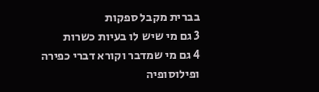בברית מקבל ספקות
3 גם מי שיש לו בעיות כשרות
4 גם מי שמדבר וקורא דברי כפירה ופילוסופיה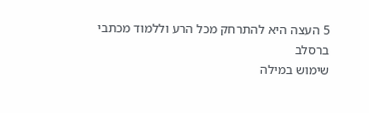5 העצה היא להתרחק מכל הרע וללמוד מכתבי ברסלב
שימוש במילה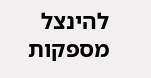להינצל מספקות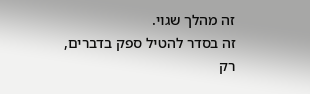זה מהלך שגוי.
זה בסדר להטיל ספק בדברים, רק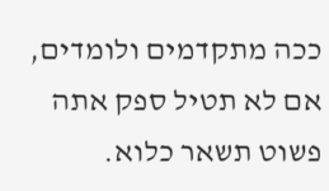ככה מתקדמים ולומדים, אם לא תטיל ספק אתה פשוט תשאר כלוא.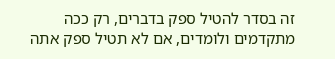זה בסדר להטיל ספק בדברים, רק ככה מתקדמים ולומדים, אם לא תטיל ספק אתה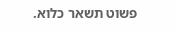פשוט תשאר כלוא.